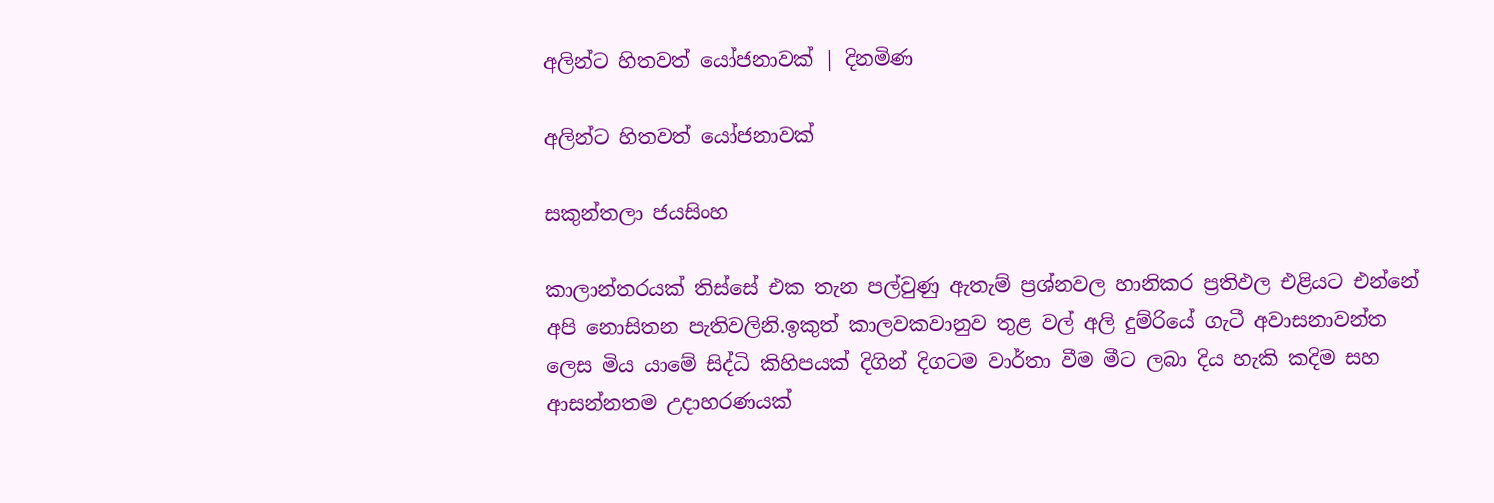අලින්ට හිතවත් යෝජනාවක් | දිනමිණ

අලින්ට හිතවත් යෝජනාවක්

සකුන්තලා ජයසිංහ

කාලාන්තරයක් තිස්සේ එක තැන පල්වුණු ඇතැම් ප්‍රශ්නවල හානිකර ප්‍රතිඵල එළියට එන්නේ අපි නොසිතන පැතිවලිනි.ඉකුත් කාලවකවානුව තුළ වල් අලි දුම්රියේ ගැටී අවාසනාවන්ත ලෙස මිය යාමේ සිද්ධි කිහිපයක් දිගින් දිගටම වාර්තා වීම මීට ලබා දිය හැකි කදිම සහ ආසන්නතම උදාහරණයක්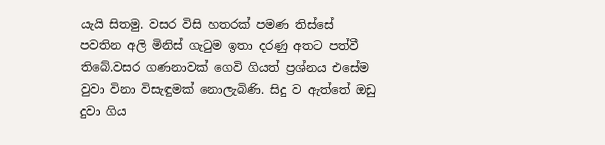යැයි සිතමු. වසර විසි හතරක් පමණ තිස්සේ පවතින අලි මිනිස් ගැටුම ඉතා දරණු අතට පත්වී තිබේ.වසර ගණනාවක් ගෙවි ගියත් ප්‍රශ්නය එසේම වුවා විනා විසැඳුමක් නොලැබිණි. සිදු ව ඇත්තේ ඔඩු දුවා ගිය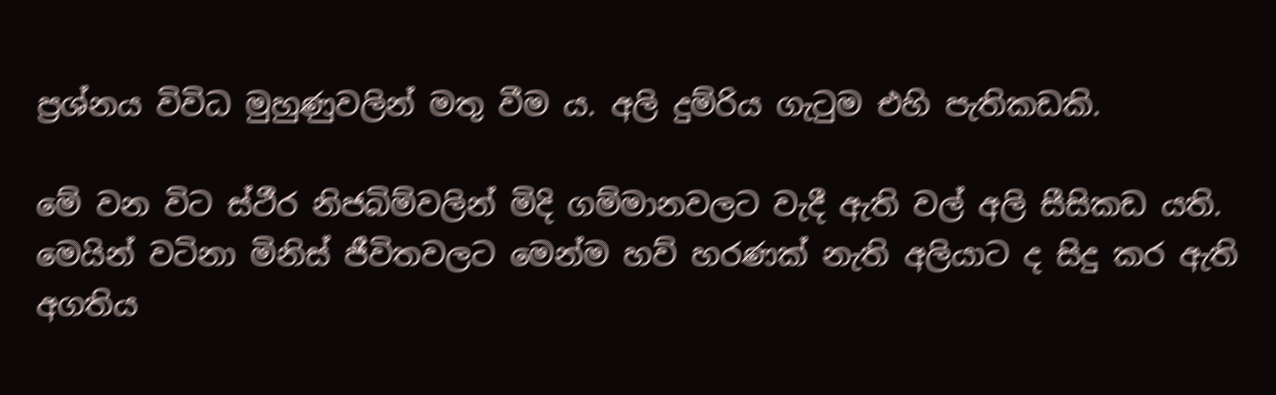ප්‍රශ්නය විවිධ මුහුණුවලින් මතු වීම ය. අලි දුම්රිය ගැටුම එහි පැතිකඩකි.

මේ වන විට ස්ථීර නිජබිම්වලින් මිදි ගම්මානවලට වැදී ඇති වල් අලි සීසිකඩ යති. මෙයින් වටිනා මිනිස් ජීවිතවලට මෙන්ම හව් හරණක් නැති අලියාට ද සිදු කර ඇති අගතිය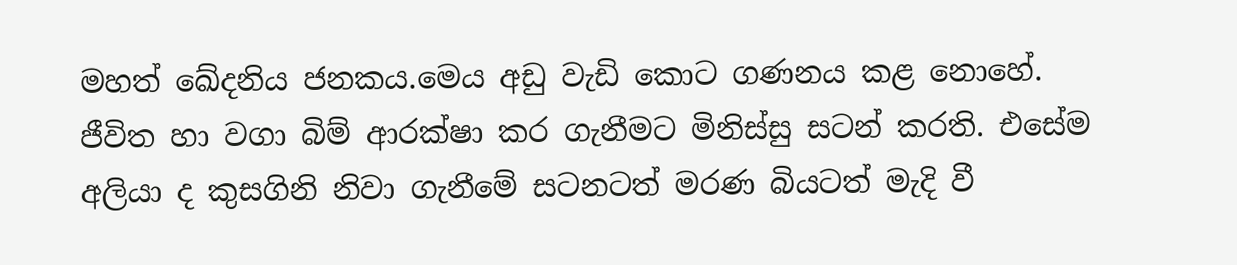මහත් ඛේදනිය ජනකය.මෙය අඩු වැඩි කොට ගණනය කළ නොහේ. ජීවිත හා වගා බිම් ආරක්ෂා කර ගැනීමට මිනිස්සු සටන් කරති. එසේම අලියා ද කුසගිනි නිවා ගැනීමේ සටනටත් මරණ බියටත් මැදි වී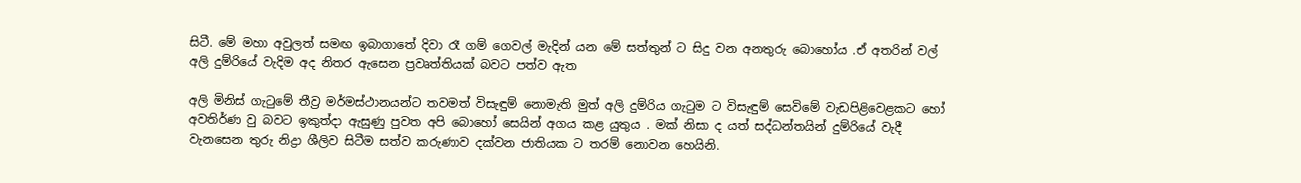සිටී. මේ මහා අවුලත් සමඟ ඉබාගාතේ දිවා රෑ ගම් ගෙවල් මැදින් යන මේ සත්තුන් ට සිදු වන අනතුරු බොහෝය .ඒ අතරින් වල් අලි දුම්රියේ වැදිම අද නිතර ඇසෙන ප්‍රවෘත්තියක් බවට පත්ව ඇත

අලි මිනිස් ගැටුමේ තීව්‍ර මර්මස්ථානයන්ට තවමත් විසැඳුම් නොමැති මුත් අලි දුම්රිය ගැටුම ට විසැඳුම් සෙවිමේ වැඩපිළිවෙළකට හෝ අවතිර්ණ වු බවට ඉකුත්දා ඇසුණු පුවත අපි බොහෝ සෙයින් අගය කළ යුතුය . මක් නිසා ද යත් සද්ධන්තයින් දුම්රියේ වැදී වැනසෙන තුරු නිද්‍රා ශීලිව සිටීම සත්ව කරුණාව දක්වන ජාතියක ට තරම් නොවන හෙයිනි.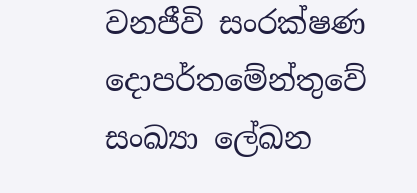වනජීවි සංරක්ෂණ දොපර්තමේන්තුවේ සංඛ්‍යා ලේඛන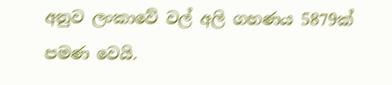අනුව ලංකාවේ වල් අලි ගහණය 5879ක් පමණ වෙයි.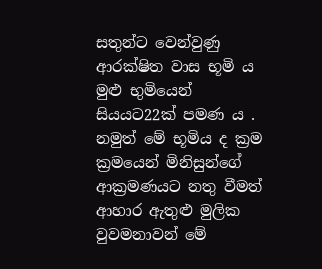සතුන්ට වෙන්වුණු ආරක්ෂිත වාස භූමි ය මුළු භුමියෙන් සියයට22ක් පමණ ය . නමුත් මේ භූමිය ද ක්‍රම ක්‍රමයෙන් මිනිසුන්ගේ ආක්‍රමණයට නතු වීමත් ආහාර ඇතුළු මුලික වුවමනාවන් මේ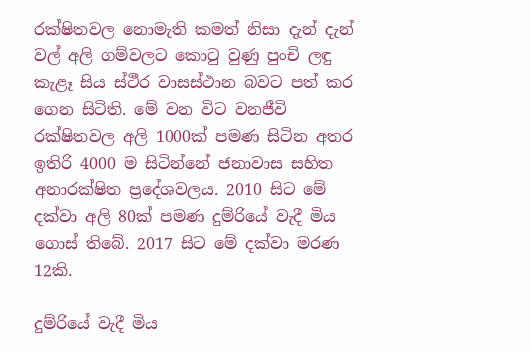රක්ෂිතවල නොමැති කමත් නිසා දැන් දැන් වල් අලි ගම්වලට කොටු වුණු පුංචි ලඳු කැළෑ සිය ස්ථීර වාසස්ථාන බවට පත් කර ගෙන සිටිති. මේ වන විට වනජීවි රක්ෂිතවල අලි 1000ක් පමණ සිටින අතර ඉතිරි 4000 ම සිටින්නේ ජනාවාස සහිත අනාරක්ෂිත ප්‍රදේශවලය. 2010 සිට මේ දක්වා අලි 80ක් පමණ දුම්රියේ වැදී මිය ගොස් තිබේ. 2017 සිට මේ දක්වා මරණ 12කි.

දුම්රියේ වැදී මිය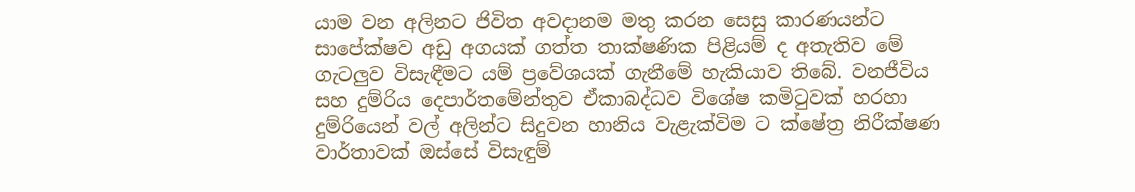යාම වන අලිනට ජිවිත අවදානම මතු කරන සෙසු කාරණයන්ට සාපේක්ෂව අඩු අගයක් ගත්ත තාක්ෂණික පිළියම් ද අතැතිව මේ ගැටලුව විසැඳීමට යම් ප්‍රවේශයක් ගැනීමේ හැකියාව තිබේ. වනජීවිය සහ දුම්රිය දෙපාර්තමේන්තුව ඒකාබද්ධව විශේෂ කමිටුවක් හරහා දුම්රියෙන් වල් අලින්ට සිදුවන හානිය වැළැක්විම ට ක්ෂේත්‍ර නිරීක්ෂණ වාර්තාවක් ඔස්සේ විසැඳුම්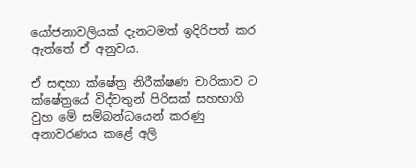යෝජනාවලියක් දැනටමත් ඉදිරිපත් කර ඇත්තේ ඒ අනුවය.

ඒ සඳහා ක්ෂේත්‍ර නිරීක්ෂණ චාරිකාව ට ක්ෂේත්‍රයේ විද්වතුන් පිරිසක් සහභාගි වුහ මේ සම්බන්ධයෙන් කරණු අනාවරණය කළේ අලි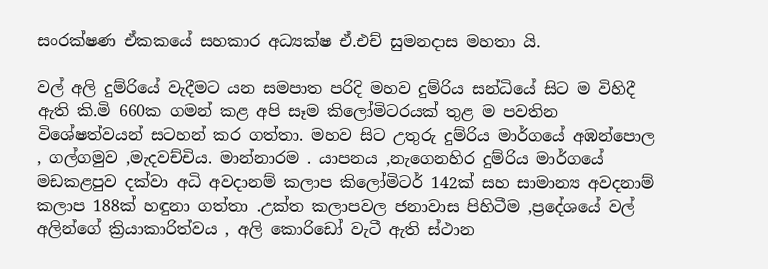සංරක්ෂණ ඒකකයේ සහකාර අධ්‍යක්ෂ ඒ.එච් සුමනදාස මහතා යි.

වල් අලි දුම්රියේ වැදීමට යන සමපාත පරිදි මහව දුම්රිය සන්ධියේ සිට ම විහිදී ඇති කි.මි 660ක ගමන් කළ අපි සෑම කිලෝමිටරයක් තුළ ම පවතින විශේෂත්වයන් සටහන් කර ගත්තා. මහව සිට උතුරු දුම්රිය මාර්ගයේ අඹන්පොල , ගල්ගමුව ,මැදවච්චිය. මාන්නාරම . යාපනය ,නැගෙනහිර දුම්රිය මාර්ගයේ මඩකළපුව දක්වා අධි අවදානම් කලාප කිලෝමිටර් 142ක් සහ සාමාන්‍ය අවදනාම් කලාප 188ක් හඳුනා ගත්තා .උක්ත කලාපවල ජනාවාස පිහිටීම ,ප්‍රදේශයේ වල් අලින්ගේ ක්‍රියාකාරිත්වය , අලි කොරිඩෝ වැටී ඇති ස්ථාන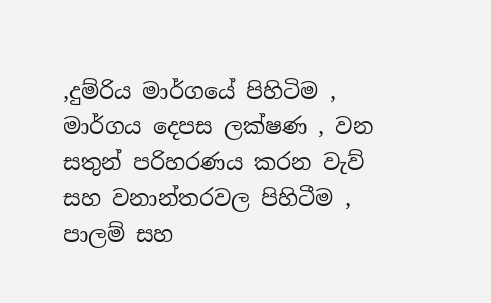,දුම්රිය මාර්ගයේ පිහිටිම , මාර්ගය දෙපස ලක්ෂණ , වන සතුන් පරිහරණය කරන වැව් සහ වනාන්තරවල පිහිටීම , පාලම් සහ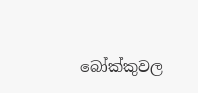බෝක්කුවල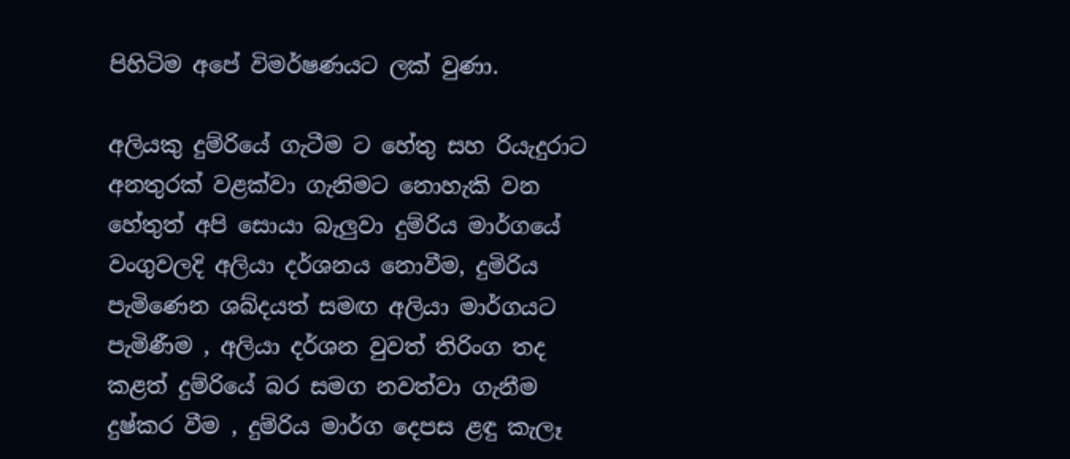පිහිටිම අපේ විමර්ෂණයට ලක් වුණා.

අලියකු දුම්රියේ ගැටීම ට හේතු සහ රියැදුරාට අනතුරක් වළක්වා ගැනිමට නොහැකි වන හේතුත් අපි සොයා බැලුවා දුම්රිය මාර්ගයේ වංගුවලදි අලියා දර්ශනය නොවීම, දුමිරිය පැමිණෙන ශබ්දයත් සමඟ අලියා මාර්ගයට පැමිණීම , අලියා දර්ශන වුවත් තිරිංග තද කළත් දුම්රි‍යේ බර සමග නවත්වා ගැනීම දුෂ්කර වීම , දුම්රිය මාර්ග දෙපස ළඳු කැලෑ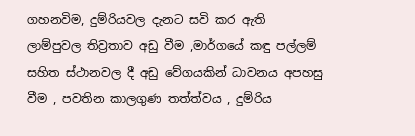ගහනවිම, දුම්රියවල දැනට සවි කර ඇති ලාම්පුවල තිව්‍රතාව අඩු වීම ,මාර්ගයේ කඳු පල්ලම් සහිත ස්ථානවල දී අඩු වේගයකින් ධාවනය අපහසු වීම , පවතින කාලගුණ තත්ත්වය , දුම්රිය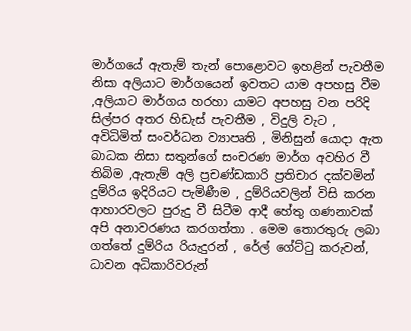මාර්ගයේ ඇතැම් තැන් පොළොවට ඉහළින් පැවතීම නිසා අලියාට මාර්ගයෙන් ඉවතට යාම අපහසු වීම ,අලියාට මාර්ගය හරහා යාමට අපහසු වන පරිදි සිල්පර අතර හිඩැස් පැවතීම , විදුලි වැට , අවිධිමිත් සංවර්ධන ව්‍යාපෘති , මිනිසුන් යොදා ඇත බාධක නිසා සතුන්ගේ සංචරණ මාර්ග අවහිර වී තිබිම ,ඇතැම් අලි ප්‍රචණ්ඩකාරි ප්‍රතිචාර දක්වමින් දුම්රිය ඉදිරියට පැමිණීම , දුම්රියවලින් විසි කරන ආහාරවලට පුරුදු වී සිටීම ආදී හේතු ගණනාවක් අපි අනාවරණය කරගත්තා . මෙම තොරතුරු ලබා ගත්‍තේ දුම්රිය රියැදුරන් , රේල් ගේට්ටු කරුවන්, ධාවන අධිකාරිවරුන්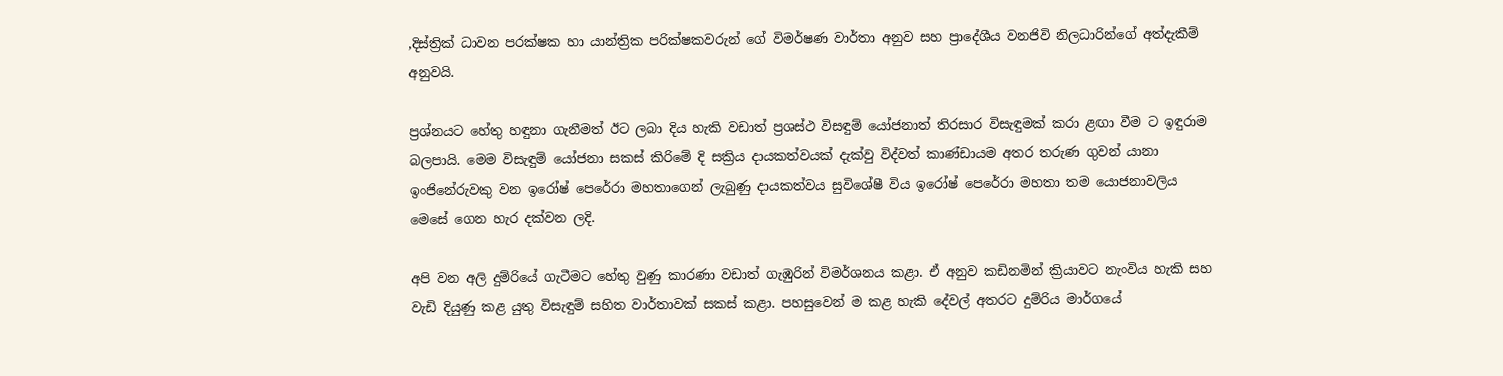,දිස්ත්‍රික් ධාවන පරක්ෂක හා යාන්ත්‍රික පරික්ෂකවරුන් ගේ විමර්ෂණ වාර්තා අනුව සහ ප්‍රාදේශීය වනජිවි නිලධාරින්ගේ අත්දැකීම් අනුවයි.

ප්‍රශ්නයට හේතු හඳුනා ගැනීමත් ඊට ලබා දිය හැකි වඩාත් ප්‍රශස්ථ විසඳුම් යෝජනාත් තිරසාර විසැඳුමක් කරා ළඟා වීම ට ඉඳුරාම බලපායි. මෙම විසැඳුම් යෝජනා සකස් කිරිමේ දි සක්‍රිය දායකත්වයක් දැක්වු විද්වත් කාණ්ඩායම අතර තරුණ ගුවන් යානා ඉංජිනේරුවකු වන ඉරෝෂ් පෙරේරා මහතාගෙන් ලැබුණු දායකත්වය සුවිශේෂී විය ඉරෝෂ් පෙරේරා මහතා තම යොජනාවලිය මෙසේ ගෙන හැර දක්වන ලදි.

අපි වන අලි දුම්රි‍යේ ගැටීමට ‍හේතු වුණු කාරණා වඩාත් ගැඹුරින් විමර්ශනය කළා. ඒ අනුව කඩිනමින් ක්‍රියාවට නැංවිය හැකි සහ වැඩි දියුණු කළ යුතු විසැඳුම් සහිත වාර්තාවක් සකස් කළා. පහසුවෙන් ම කළ හැකි දේවල් අතරට දුම්රිය මාර්ගයේ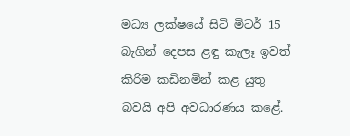මධ්‍ය ලක්ෂයේ සිටි මිටර් 15 බැගින් දෙපස ළඳු කැලෑ ඉවත් කිරිම කඩිනමින් කළ යුතු බවයි අපි අවධාරණය කළේ.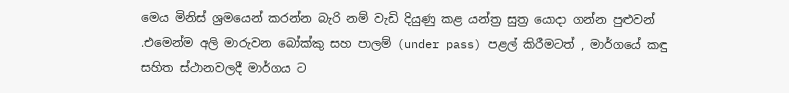මෙය මිනිස් ශ්‍රමයෙන් කරන්න බැරි නම් වැඩි දියුණු කළ යන්ත්‍ර සුත්‍ර යොදා ගන්න පුළුවන් .එමෙන්ම අලි මාරුවන බෝක්කු සහ පාලම් (under pass) පළල් කිරීමටත් , මාර්ගයේ කඳු සහිත ස්ථානවලදී මාර්ගය ට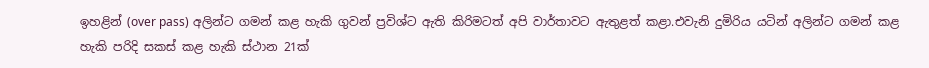ඉහළින් (over pass) අලින්ට ගමන් කළ හැකි ගුවන් ප්‍රවිශ්ට ඇති කිරිමටත් අපි වාර්තාවට ඇතුළත් කළා.එවැනි දුමිරිය යටින් අලින්ට ගමන් කළ හැකි පරිදි සකස් කළ හැකි ස්ථාන 21ක්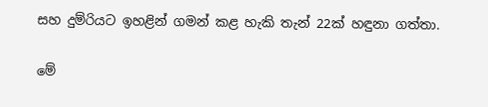සහ දුම්රියට ඉහළින් ගමන් කළ හැකි තැන් 22ක් හඳුනා ගත්තා.

මේ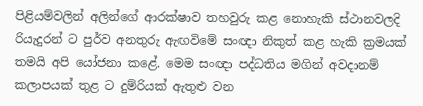පිළියම්වලින් අලින්ගේ ආරක්ෂාව තහවුරු කළ නොහැකි ස්ථානවලදි රියැදුරන් ට පුර්ව අනතුරු ඇඟවිමේ සංඥා නිකුත් කළ හැකි ක්‍රමයක් තමයි අපි යෝජනා කළේ. මෙම සංඥා පද්ධතිය මගින් අවදානම් කලාපයක් තුළ ට දුම්රියක් ඇතුළු වන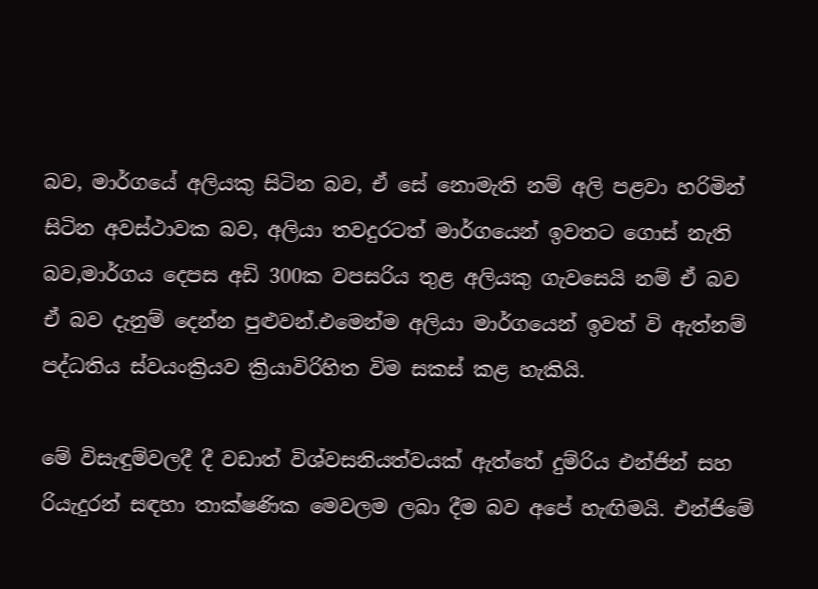බව, මාර්ගයේ අලියකු සිටින බව, ඒ සේ නොමැති නම් අලි පළවා හරිමින් සිටින අවස්ථාවක බව, අලියා තවදුරටත් මාර්ගයෙන් ඉවතට ගොස් නැති බව,මාර්ගය දෙපස අඩි 300ක වපසරිය තුළ අලියකු ගැවසෙයි නම් ඒ බව ඒ බව දැනුම් දෙන්න පුළුවන්.එමෙන්ම අලියා මාර්ගයෙන් ඉවත් වි ඇත්නම් පද්ධතිය ස්වයංක්‍රියව ක්‍රියාවිරිහිත විම සකස් කළ හැකියි.

මේ විසැඳුම්වලදී දී වඩාත් විශ්වසනියත්වයක් ඇත්තේ දුම්රිය එන්ජින් සහ රියැදුරන් සඳහා තාක්ෂණික ‍මෙවලම ලබා දීම බව අපේ හැඟිමයි. එන්ජිමේ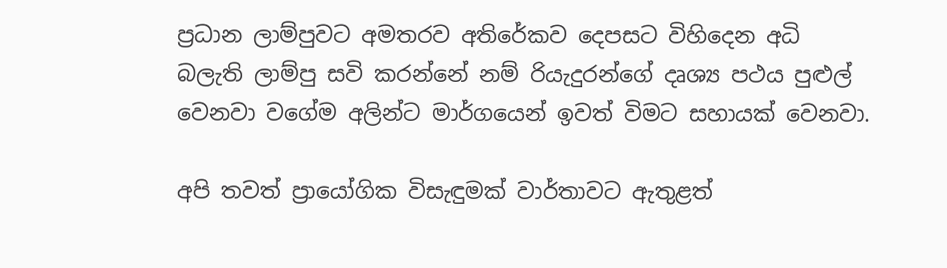ප්‍රධාන ලාම්පුවට අමතරව අතිරේකව දෙපසට විහිදෙන අධි බලැති ලාම්පු සවි කරන්නේ නම් රියැදුරන්ගේ දෘශ්‍ය පථය පුළුල් වෙනවා වගේම අලින්ට මාර්ගයෙන් ඉවත් විමට සහායක් වෙනවා.

අපි තවත් ප්‍රායෝගික විසැඳුමක් වාර්තාවට ඇතුළත්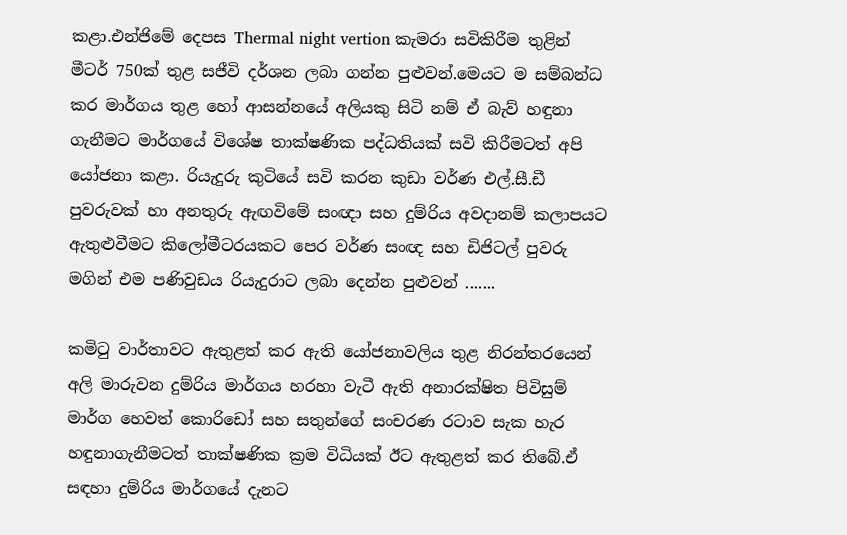කළා.එන්ජිමේ දෙපස Thermal night vertion කැමරා සවිකිරීම තුළින් මීටර් 750ක් තුළ සජීවි දර්ශන ලබා ගන්න පුළුවන්.මෙයට ම සම්බන්ධ කර මාර්ගය තුළ හෝ ආසන්නයේ අලියකු සිටි නම් ඒ බැව් හඳුනා ගැනීමට මාර්ගයේ විශේෂ තාක්ෂණික පද්ධතියක් සවි කිරීමටත් අපි යෝජනා කළා. රියැදුරු කුටියේ සවි කරන කුඩා වර්ණ එල්.සී.ඩී පුවරුවක් හා අනතුරු ඇඟවිමේ සංඥා සහ දුම්රිය අවදානම් කලාපයට ඇතුළුවීමට කිලෝමීටරයකට පෙර වර්ණ සංඥ සහ ඩිජිටල් පුවරු මගින් එම පණිවුඩය රියැදුරාට ලබා දෙන්න පුළුවන් .......

කමිටු වාර්තාවට ඇතුළත් කර ඇති යෝජනාවලිය තුළ නිරන්තරයෙන් අලි මාරුවන දුම්රිය මාර්ගය හරහා වැටී ඇති අනාරක්ෂිත පිවිසුම් මාර්ග හෙවත් කොරිඩෝ සහ සතුන්ගේ සංචරණ රටාව සැක හැර හඳුනාගැනීමටත් තාක්ෂණික ක්‍රම විධියක් ඊට ඇතුළත් කර තිබේ.ඒ සඳහා දුම්රිය මාර්ගයේ දැනට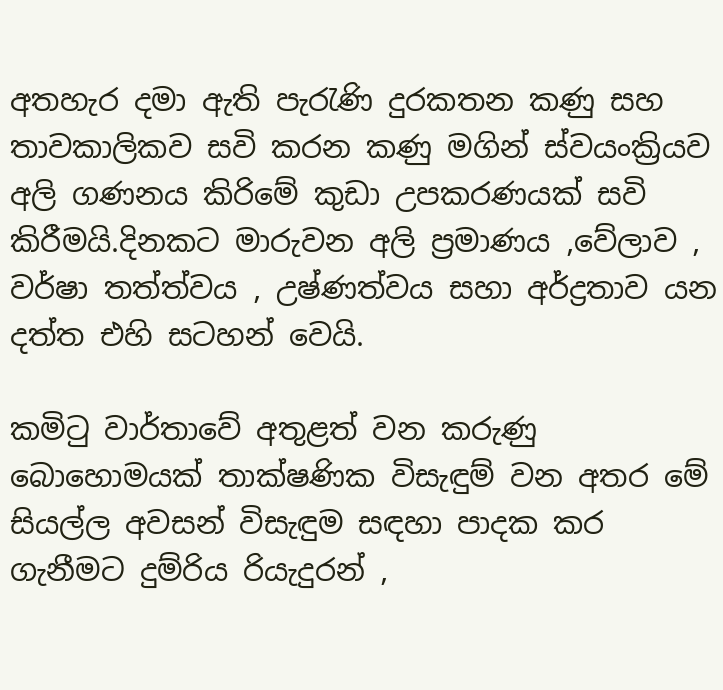අතහැර දමා ඇති පැරැණි දුරකතන කණු සහ තාවකාලිකව සවි කරන කණු මගින් ස්වයංක්‍රියව අලි ගණනය කිරිමේ කුඩා උපකරණයක් සවි කිරීමයි.දිනකට මාරුවන අලි ප්‍රමාණය ,වේලාව , වර්ෂා තත්ත්වය , උෂ්ණත්වය සහා අර්ද්‍රතාව යන දත්ත එහි සටහන් වෙයි.

කමිටු වාර්තාවේ අතුළත් වන කරුණු බොහොමයක් තාක්ෂණික විසැඳුම් වන අතර මේ සියල්ල අවසන් විසැඳුම සඳහා පාදක කර ගැනීමට දුම්රිය රියැදුරන් ,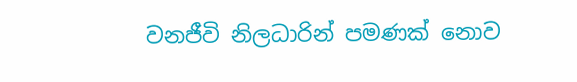වනජීවි නිලධාරින් පමණක් නොව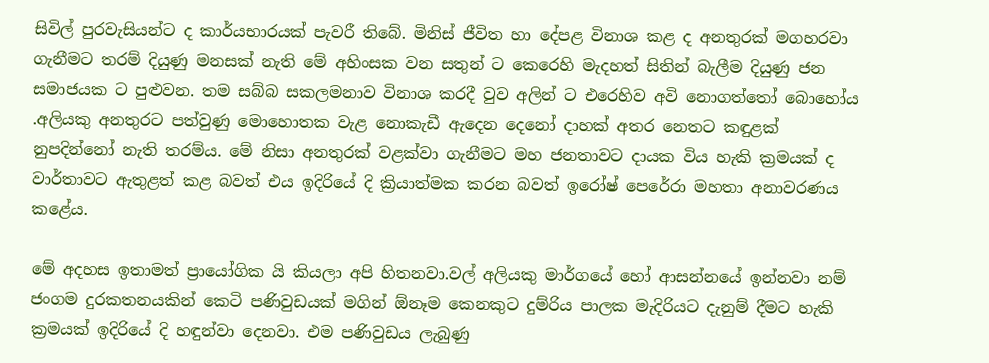සිවිල් පුරවැසියන්ට ද කාර්යභාරයක් පැවරී තිබේ. මිනිස් ජීවිත හා දේපළ විනාශ කළ ද අනතුරක් මගහරවා ගැනීමට තරම් දියුණු මනසක් නැති මේ අහිංසක වන සතුන් ට කෙරෙහි මැදහත් සිතින් බැලීම දියුණු ජන සමාජයක ට පුළුවන. තම සබ්බ සකලමනාව විනාශ කරදී වුව අලින් ට එරෙහිව අවි නොගත්තෝ බොහෝය .අලියකු අනතුරට පත්වුණු මොහොතක වැළ නොකැඩී ඇදෙන දෙනෝ දාහක් අතර නෙතට කඳුළක් නුපදින්නෝ නැති තරම්ය. මේ නිසා අනතුරක් වළක්වා ගැනීමට මහ ජනතාවට දායක විය හැකි ක්‍රමයක් ද වාර්තාවට ඇතුළත් කළ බවත් එය ඉදිරියේ දි ක්‍රියාත්මක කරන බවත් ඉරෝෂ් පෙරේරා මහතා අනාවරණය කළේය.

මේ අදහස ඉතාමත් ප්‍රායෝගික යි කියලා අපි හිතනවා.වල් අලියකු මාර්ගයේ හෝ ආසන්නයේ ඉන්නවා නම් ජංගම දුරකතනයකින් කෙටි පණිවුඩයක් මගින් ඕනෑම කෙනකුට දුම්රිය පාලක මැදිරියට දැනුම් දීමට හැකි ක්‍රමයක් ඉදිරියේ දි හඳුන්වා දෙනවා. එම පණිවුඩය ලැබුණු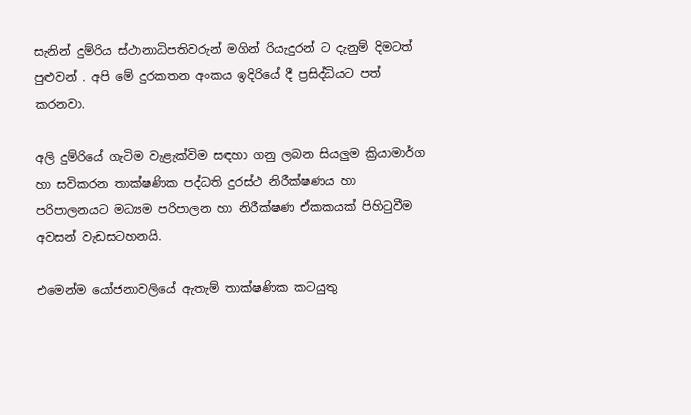සැනින් දුම්රිය ස්ථානාධිපතිවරුන් මගින් රියැදුරන් ට දැනුම් දිමටත් පුළුවන් . අපි මේ දුරකතන අංකය ඉදිරියේ දී ප්‍රසිද්ධියට පත් කරනවා.

අලි දුම්රියේ ගැටිම වැළැක්විම සඳහා ගනු ලබන සියලුම ක්‍රියාමාර්ග හා සවිකරන තාක්ෂණික පද්ධති දුරස්ථ නිරීක්ෂණය හා පරිපාලනයට මධ්‍යම පරිපාලන හා නිරීක්ෂණ ඒකකයක් පිහිටුවීම අවසන් වැඩසටහනයි.

එමෙන්ම යෝජනාවලියේ ඇතැම් තාක්ෂණික කටයුතු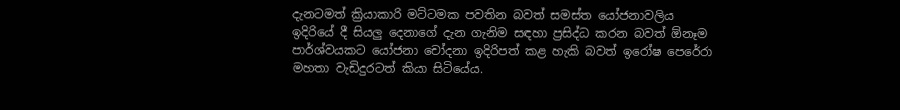දැනටමත් ක්‍රියාකාරි මට්ටමක පවතින බවත් සමස්ත යෝජනාවලිය ඉදිරියේ දී සියලු දෙනාගේ දැන ගැනිම සඳහා ප්‍රසිද්ධ කරන බවත් ඕනෑම පාර්ශ්වයකට යෝජනා චෝදනා ඉදිරිපත් කළ හැකි බවත් ඉරෝෂ පෙරේරා මහතා වැඩිදුරටත් කියා සිටියේය.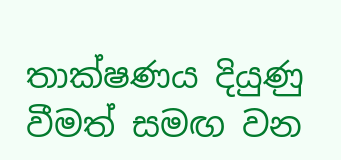තාක්ෂණය දියුණු වීමත් සමඟ වන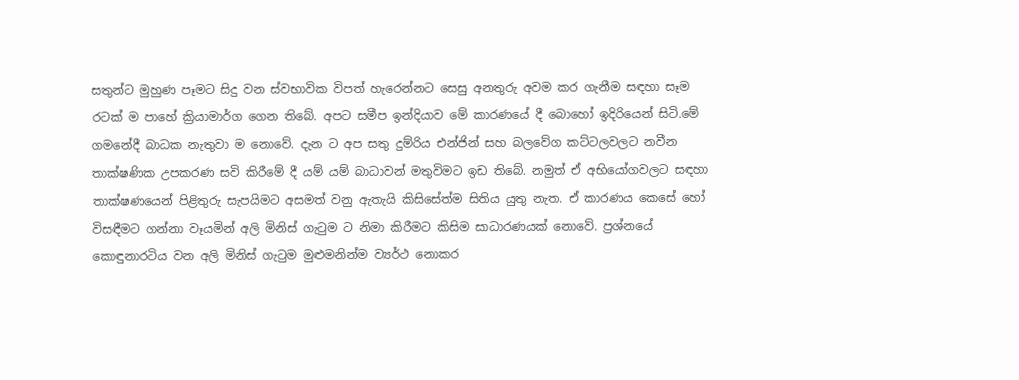සතුන්ට මුහුණ පෑමට සිදු වන ස්වභාවික විපත් හැරෙන්නට සෙසු අනතුරු අවම කර ගැනීම සඳහා සෑම රටක් ම පාහේ ක්‍රියාමාර්ග ගෙන තිබේ. අපට සමීප ඉන්දියාව මේ කාරණයේ දී බො‍හෝ ඉදිරියෙන් සිටි.මේ ගමනේදී බාධක නැතුවා ම නොවේ. දැන ට අප සතු දුම්රිය එන්ජින් සහ බලවේග කට්ටලවලට නවීන තාක්ෂණික උපකරණ සවි කිරීමේ දී යම් යම් බාධාවන් මතුවිමට ඉඩ තිබේ. නමුත් ඒ අභියෝගවලට සඳහා තාක්ෂණයෙන් පිළිතුරු සැපයිමට අසමත් වනු ඇතැයි කිසිසේත්ම සිතිය යුතු නැත. ඒ කාරණය කෙසේ හෝ විසඳීමට ගන්නා වෑයමින් අලි මිනිස් ගැටුම ට නිමා කිරීමට කිසිම සාධාරණයක් ‍නො‍වේ. ප්‍රශ්නයේ කොඳුනාරටිය වන අලි මිනිස් ගැටුම මුළුමනින්ම ව්‍යර්ථ නොකර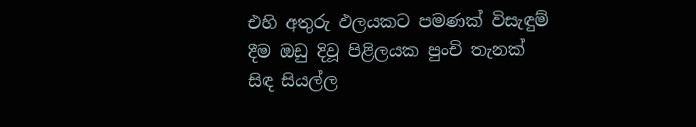එහි අතුරු ඵලයකට පමණක් විසැඳුම් දීම ඔඩු දිවූ පිළිලයක පුංචි තැනක් සිඳ සියල්ල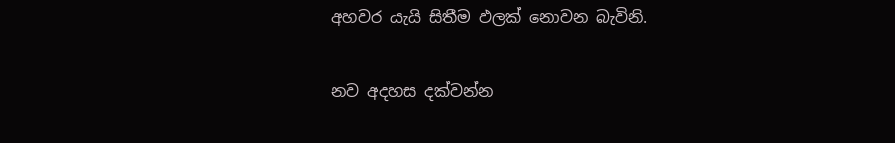අහවර යැයි සිතීම ඵලක් නොවන බැවිනි.

නව අදහස දක්වන්න